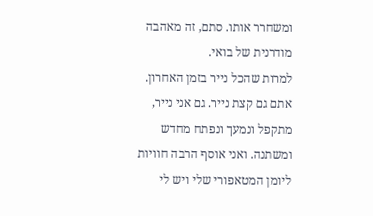ומשחרר אותו. סתם, זה מאהבה מודרנית של בואי.
למרות שהכל נייר בזמן האחרון. אתם גם קצת נייר. גם אני נייר, מתקפל ונמעך ונפתח מחדש ומשתנה. ואני אוסף הרבה חוויות ליומן המטאפורי שלי ויש לי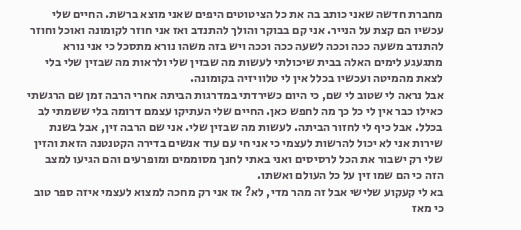מחברת חדשה שאני כותב בה את כל הציטוטים היפים שאני מוצא ברשת. החיים שלי עכשיו הם קצת על הנייר. אני קם בבוקר והולך להתנדב ואז אני חוזר לקומונה ואוכל וחוזר להתנדב משעה ככה וככה לשעה ככה וככה ויש בזה משהו נורא מתסכל כי אני נורא מתגעגע לימים האלה בבית שיכולתי לעשות מה שבזין שלי ולראות מה שבזין שלי בלי לצאת מהמיטה ועכשיו בכלל אין לי טלוויזיה בקומונה.
אבל נראה לי שטוב לי שם, כי היום כשירדתי במדרגות הביתה אחרי הרבה זמן שם הרגשתי כאילו כבר אין לי כל כך מה לחפש כאן. החיים שלי העתיקו עצמם דרומה בלי ששמתי לב בכלל. אבל כיף לי לחזור הביתה. לעשות מה שבזין שלי. אני שם הרבה זין, אבל בשנת שירות אני לא יכול להרשות לעצמי כי אני חי עם עוד אנשים בדירה הקטנטנה הזאת והזין שלי רק ישבור את הכל לרסיסים ואני באתי לחנך מסוממים ומופרעים והם הגיעו למצב הזה כי הם שמו זין על כל העולם ואשתו.
בא לי קעקוע שלישי אבל זה מהר מדי, לא? אז אני רק מחכה למצוא לעצמי איזה ספר טוב כי מאז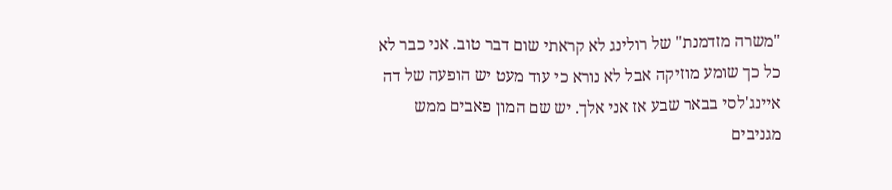"משרה מזדמנת" של רולינג לא קראתי שום דבר טוב. אני כבר לא כל כך שומע מוזיקה אבל לא נורא כי עוד מעט יש הופעה של דה איינג'לסי בבאר שבע אז אני אלך. יש שם המון פאבים ממש מגניבים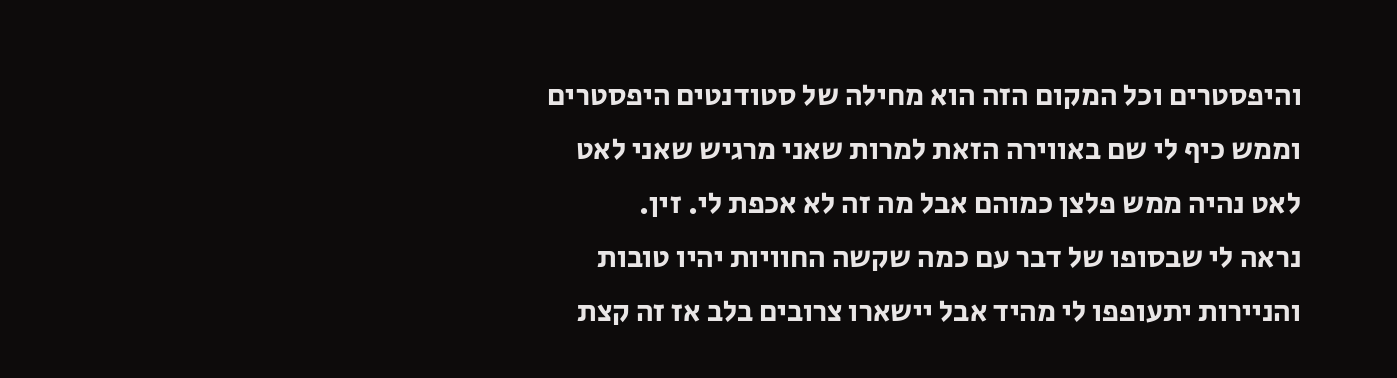והיפסטרים וכל המקום הזה הוא מחילה של סטודנטים היפסטרים וממש כיף לי שם באווירה הזאת למרות שאני מרגיש שאני לאט לאט נהיה ממש פלצן כמוהם אבל מה זה לא אכפת לי. זין.
נראה לי שבסופו של דבר עם כמה שקשה החוויות יהיו טובות והניירות יתעופפו לי מהיד אבל יישארו צרובים בלב אז זה קצת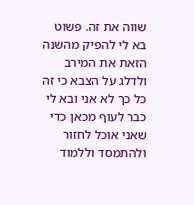שווה את זה. פשוט בא לי להפיק מהשנה הזאת את המירב ולדלג על הצבא כי זה כל כך לא אני ובא לי כבר לעוף מכאן כדי שאני אוכל לחזור ולהתמסד וללמוד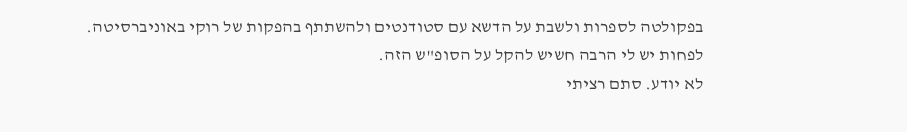בפקולטה לספרות ולשבת על הדשא עם סטודנטים ולהשתתף בהפקות של רוקי באוניברסיטה. לפחות יש לי הרבה חשיש להקל על הסופ"ש הזה.
לא יודע. סתם רציתי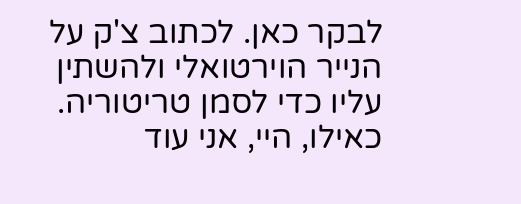לבקר כאן. לכתוב צ'ק על הנייר הוירטואלי ולהשתין עליו כדי לסמן טריטוריה. כאילו, היי, אני עוד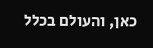כאן, והעולם בכלל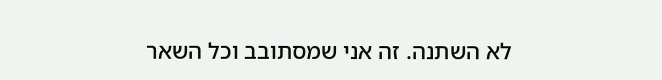לא השתנה. זה אני שמסתובב וכל השאר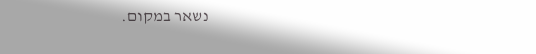נשאר במקום.